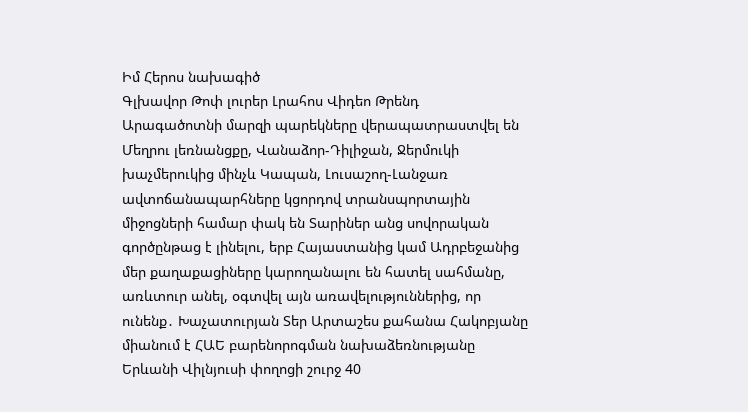Իմ Հերոս նախագիծ
Գլխավոր Թոփ լուրեր Լրահոս Վիդեո Թրենդ
Արագածոտնի մարզի պարեկները վերապատրաստվել են Մեղրու լեռնանցքը, Վանաձոր-Դիլիջան, Ջերմուկի խաչմերուկից մինչև Կապան, Լուսաշող-Լանջառ ավտոճանապարհները կցորդով տրանսպորտային միջոցների համար փակ են Տարիներ անց սովորական գործընթաց է լինելու, երբ Հայաստանից կամ Ադրբեջանից մեր քաղաքացիները կարողանալու են հատել սահմանը, առևտուր անել, օգտվել այն առավելություններից, որ ունենք․ Խաչատուրյան Տեր Արտաշես քահանա Հակոբյանը միանում է ՀԱԵ բարենորոգման նախաձեռնությանը Երևանի Վիլնյուսի փողոցի շուրջ 40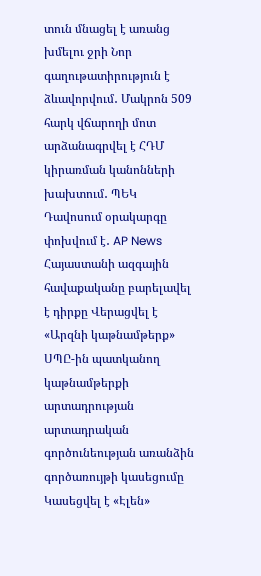տուն մնացել է առանց խմելու ջրի Նոր գաղութատիրություն է ձևավորվում․ Մակրոն 509 հարկ վճարողի մոտ արձանագրվել է ՀԴՄ կիրառման կանոնների խախտում․ ՊԵԿ Դավոսում օրակարգը փոխվում է․ AP News Հայաստանի ազգային հավաքականը բարելավել է դիրքը Վերացվել է «Արզնի կաթնամթերք» ՍՊԸ-ին պատկանող կաթնամթերքի արտադրության արտադրական գործունեության առանձին գործառույթի կասեցումը Կասեցվել է «Էլեն»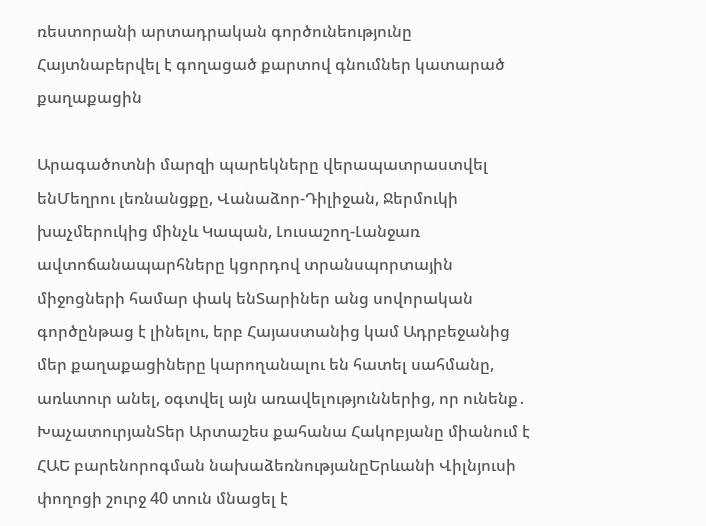ռեստորանի արտադրական գործունեությունը Հայտնաբերվել է գողացած քարտով գնումներ կատարած քաղաքացին

Արագածոտնի մարզի պարեկները վերապատրաստվել ենՄեղրու լեռնանցքը, Վանաձոր-Դիլիջան, Ջերմուկի խաչմերուկից մինչև Կապան, Լուսաշող-Լանջառ ավտոճանապարհները կցորդով տրանսպորտային միջոցների համար փակ ենՏարիներ անց սովորական գործընթաց է լինելու, երբ Հայաստանից կամ Ադրբեջանից մեր քաղաքացիները կարողանալու են հատել սահմանը, առևտուր անել, օգտվել այն առավելություններից, որ ունենք․ ԽաչատուրյանՏեր Արտաշես քահանա Հակոբյանը միանում է ՀԱԵ բարենորոգման նախաձեռնությանըԵրևանի Վիլնյուսի փողոցի շուրջ 40 տուն մնացել է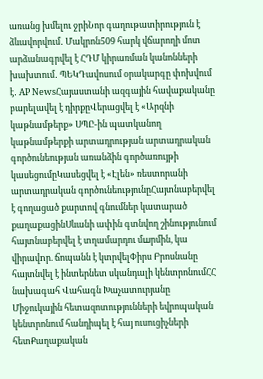առանց խմելու ջրիՆոր գաղութատիրություն է ձևավորվում․ Մակրոն509 հարկ վճարողի մոտ արձանագրվել է ՀԴՄ կիրառման կանոնների խախտում․ ՊԵԿԴավոսում օրակարգը փոխվում է․ AP NewsՀայաստանի ազգային հավաքականը բարելավել է դիրքըՎերացվել է «Արզնի կաթնամթերք» ՍՊԸ-ին պատկանող կաթնամթերքի արտադրության արտադրական գործունեության առանձին գործառույթի կասեցումըԿասեցվել է «Էլեն» ռեստորանի արտադրական գործունեությունըՀայտնաբերվել է գողացած քարտով գնումներ կատարած քաղաքացինՍևանի ափին գտնվող շինությունում հայտնաբերվել է տղամարդու մшրմին, կա վիրավnր. ճոպանն է կտրվելՓիրս Բրոսնանը հայտնվել է ինտերնետ սկանդալի կենտրոնումՀՀ նախագահ Վահագն Խաչատուրյանը Միջուկային հետազոտությունների եվրոպական կենտրոնում հանդիպել է հայ ուսուցիչների հետՔաղաքական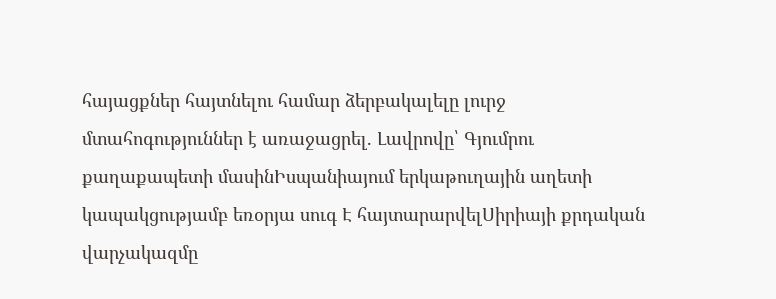հայացքներ հայտնելու համար ձերբակալելը լուրջ մտահոգություններ է առաջացրել. Լավրովը՝ Գյումրու քաղաքապետի մասինԻսպանիայում երկաթուղային աղետի կապակցությամբ եռօրյա սուգ Է հայտարարվելՍիրիայի քրդական վարչակազմը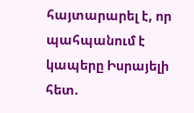հայտարարել է, որ պահպանում է կապերը Իսրայելի հետ.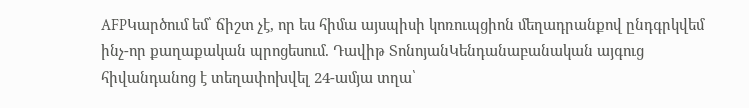AFPԿարծում եմ՝ ճիշտ չէ, որ ես հիմա այսպիսի կոռուպցիոն մեղադրանքով ընդգրկվեմ ինչ-որ քաղաքական պրոցեսում. Դավիթ ՏոնոյանԿենդանաբանական այգուց հիվանդանոց է տեղափոխվել 24-ամյա տղա՝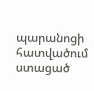պարանոցի հատվածում ստացած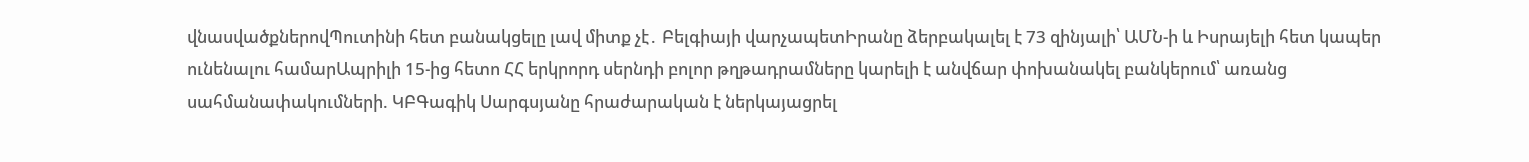վնասվածքներովՊուտինի հետ բանակցելը լավ միտք չէ․ Բելգիայի վարչապետԻրանը ձերբակալել է 73 զինյալի՝ ԱՄՆ-ի և Իսրայելի հետ կապեր ունենալու համարԱպրիլի 15-ից հետո ՀՀ երկրորդ սերնդի բոլոր թղթադրամները կարելի է անվճար փոխանակել բանկերում՝ առանց սահմանափակումների. ԿԲԳագիկ Սարգսյանը հրաժարական է ներկայացրել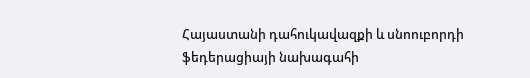Հայաստանի դահուկավազքի և սնոուբորդի ֆեդերացիայի նախագահի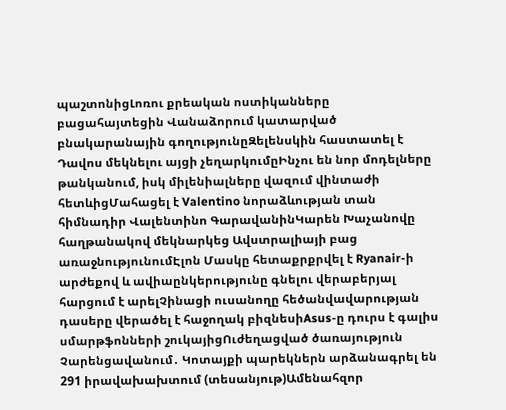պաշտոնիցԼոռու քրեական ոստիկանները բացահայտեցին Վանաձորում կատարված բնակարանային գողությունըԶելենսկին հաստատել է Դավոս մեկնելու այցի չեղարկումըԻնչու են նոր մոդելները թանկանում, իսկ միլենիալները վազում վինտաժի հետևիցՄահացել է Valentino նորաձևության տան հիմնադիր Վալենտինո ԳարավանինԿարեն Խաչանովը հաղթանակով մեկնարկեց Ավստրալիայի բաց առաջնությունումԷլոն Մասկը հետաքրքրվել է Ryanair-ի արժեքով և ավիաընկերությունը գնելու վերաբերյալ հարցում է արելՉինացի ուսանողը հեծանվավարության դասերը վերածել է հաջողակ բիզնեսիAsus-ը դուրս է գալիս սմարթֆոնների շուկայիցՈւժեղացված ծառայություն Չարենցավանում․ Կոտայքի պարեկներն արձանագրել են 291 իրավախախտում (տեսանյութ)Ամենահզոր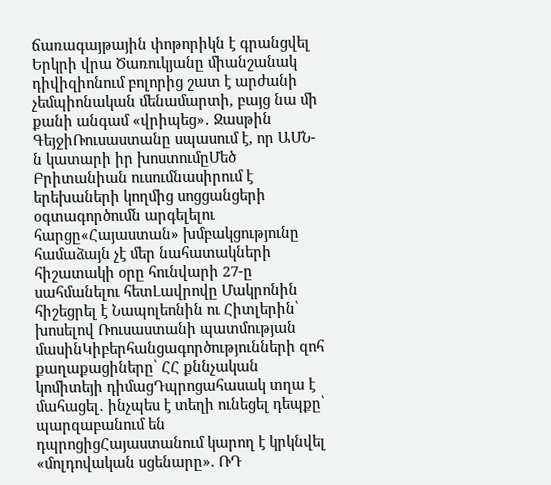ճառագայթային փոթորիկն է գրանցվել Երկրի վրա Ծառուկյանը միանշանակ դիվիզիոնում բոլորից շատ է արժանի չեմպիոնական մենամարտի, բայց նա մի քանի անգամ «վրիպեց»․ Ջասթին ԳեյջիՌուսաստանը սպասում է, որ ԱՄՆ-ն կատարի իր խոստումըՄեծ Բրիտանիան ուսումնասիրում է երեխաների կողմից սոցցանցերի օգտագործումն արգելելու հարցը«Հայաստան» խմբակցությունը համաձայն չէ մեր նահատակների հիշատակի օրը հունվարի 27-ը սահմանելու հետԼավրովը Մակրոնին հիշեցրել է Նապոլեոնին ու Հիտլերին՝ խոսելով Ռուսաստանի պատմության մասինԿիբերհանցագործությունների զոհ քաղաքացիները՝ ՀՀ քննչական կոմիտեյի դիմացԴպրոցահասակ տղա է մահացել․ ինչպես է տեղի ունեցել դեպքը՝ պարզաբանում են դպրոցիցՀայաստանում կարող է կրկնվել «մոլդովական սցենարը». ՌԴ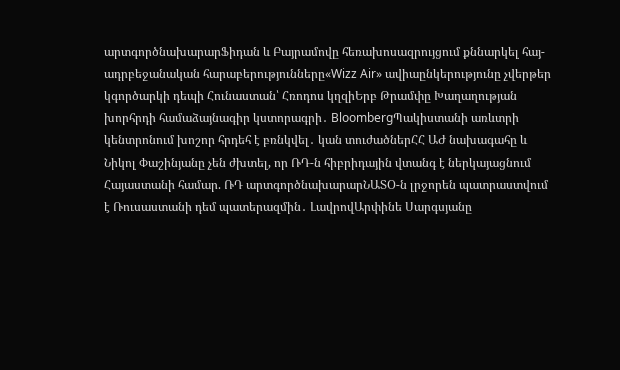արտգործնախարարՖիդան և Բայրամովը հեռախոսազրույցում քննարկել հայ-ադրբեջանական հարաբերությունները«Wizz Air» ավիաընկերությունը չվերթեր կգործարկի դեպի Հունաստան՝ Հռոդոս կղզիԵրբ Թրամփը Խաղաղության խորհրդի համաձայնագիր կստորագրի․ BloombergՊակիստանի առևտրի կենտրոնում խոշոր հրդեհ է բռնկվել․ կան տուժածներՀՀ ԱԺ նախագահը և Նիկոլ Փաշինյանը չեն ժխտել, որ ՌԴ-ն հիբրիդային վտանգ է ներկայացնում Հայաստանի համար. ՌԴ արտգործնախարարՆԱՏՕ-ն լրջորեն պատրաստվում է Ռուսաստանի դեմ պատերազմին․ ԼավրովԱրփինե Սարգսյանը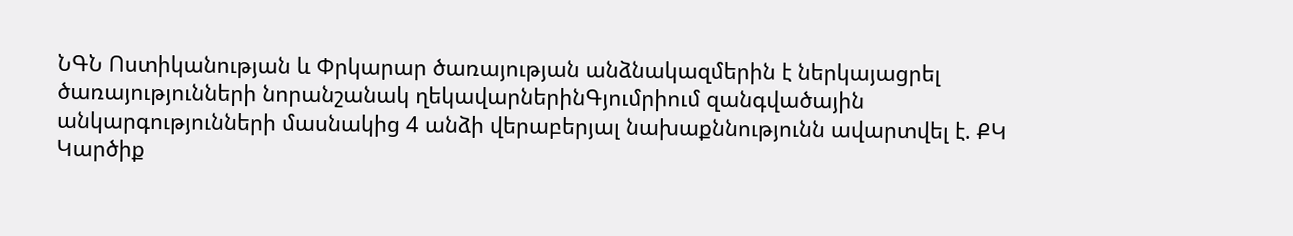ՆԳՆ Ոստիկանության և Փրկարար ծառայության անձնակազմերին է ներկայացրել ծառայությունների նորանշանակ ղեկավարներինԳյումրիում զանգվածային անկարգությունների մասնակից 4 անձի վերաբերյալ նախաքննությունն ավարտվել է. ՔԿ
Կարծիք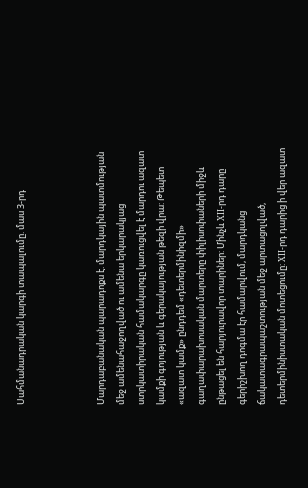Սահմանադրական կարգի տապալումը. մաս 3-րդ



Մարդաբանական պարադոքս է. մարդկային պատմության մեջ ամենահաջողված ու ամենա երկարակյաց ստրկատիրական համակարգը կառուցվել է մարդու ազատ կամքի գոյության և գերակայության թեզի վրա: Թեպետ «ազատ կամք» ընդդեմ «դետերմինիզմի» գաղափարախոսական մարտերը փիլիսոփաների միջև ընթացել են հարյուրավոր տարիներ: Մինչև XII-րդ դարը գերիշխող դոգմա էր համարվում, մարդկանց ճակատագրապաշտության մեջ արտացոլված, դետերմինիստական մոտեցումը: XII-րդ դարից ի վեր ազատ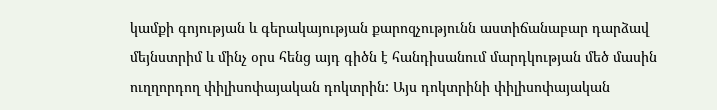կամքի գոյության և գերակայության քարոզչությունն աստիճանաբար դարձավ մեյնստրիմ և մինչ օրս հենց այդ գիծն է հանդիսանում մարդկության մեծ մասին ուղղորդող փիլիսոփայական դոկտրին: Այս դոկտրինի փիլիսոփայական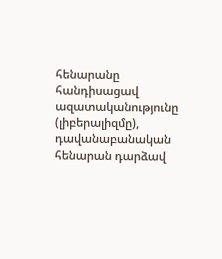հենարանը հանդիսացավ ազատականությունը (լիբերալիզմը), դավանաբանական հենարան դարձավ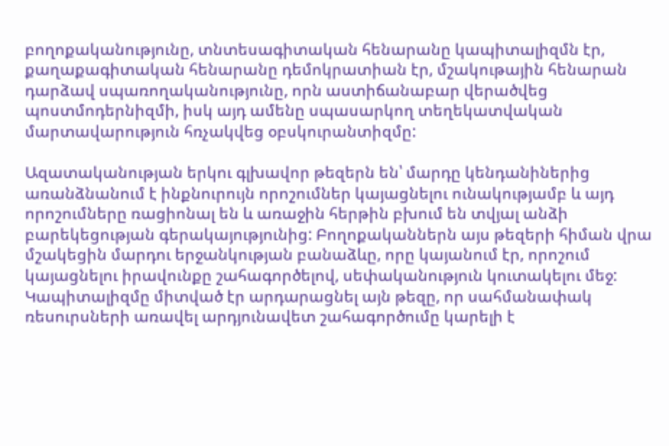բողոքականությունը, տնտեսագիտական հենարանը կապիտալիզմն էր, քաղաքագիտական հենարանը դեմոկրատիան էր, մշակութային հենարան դարձավ սպառողականությունը, որն աստիճանաբար վերածվեց պոստմոդերնիզմի, իսկ այդ ամենը սպասարկող տեղեկատվական մարտավարություն հռչակվեց օբսկուրանտիզմը:

Ազատականության երկու գլխավոր թեզերն են՝ մարդը կենդանիներից առանձնանում է ինքնուրույն որոշումներ կայացնելու ունակությամբ և այդ որոշումները ռացիոնալ են և առաջին հերթին բխում են տվյալ անձի բարեկեցության գերակայությունից: Բողոքականներն այս թեզերի հիման վրա մշակեցին մարդու երջանկության բանաձևը, որը կայանում էր, որոշում կայացնելու իրավունքը շահագործելով, սեփականություն կուտակելու մեջ: Կապիտալիզմը միտված էր արդարացնել այն թեզը, որ սահմանափակ ռեսուրսների առավել արդյունավետ շահագործումը կարելի է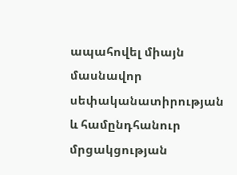ապահովել միայն մասնավոր սեփականատիրության և համընդհանուր մրցակցության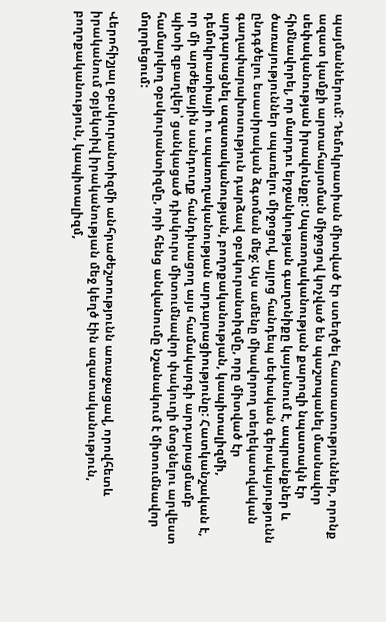պայմաններում: Դեմոկրատիան միտված էր ստեղծել հաստատություններ, որոնք ազատ կամքի արտահայտման միջոցով կոչված են պաշտպանել մասնավոր սեփականության իրավունքը: Սպառողականության քարոզի նպատակն էր հիմնավորել, որ մարդու երջանկության գաղտնիքը կայանում է, ապրանքներ և ծառայություններ սպառելու միջոցով, այլոց հանդեպ սեփական գերակայությունն ընդգծելու եսասիրական ձգտման մեջ: Այս ամենը միավորող տեղեկատվական գաղափարախոսություն դարձավ օբսկուրանտիզմը, որը միտված էր արդարացնել ազատականության, բողոքականության, կապիտալիզմի, դեմոկրատիայի ու սպառողականության արդարացիությունը: Հատկանշական է, որ մի արժեքային սանդուղք հանդիսացող այս համակարգի արդարացմամբ պիտի զբաղվեր՝ ցանկացած դիսկուրս միտումնավոր փակուղի մտցնելու արվեստ համարվող օբսկուրանտիզմը, որի հենց անվանումը նշանակում է միտումնավոր մոլորեցում:

Վերոհիշյալ օբսկուրանտիզմի անհրաժեշտությունն առաջացավ, որովհետև իրականում օբյեկտիվ իրականության մեջ կեղծ էին ազատականություն, բողոքականություն, կապիտալիզմ,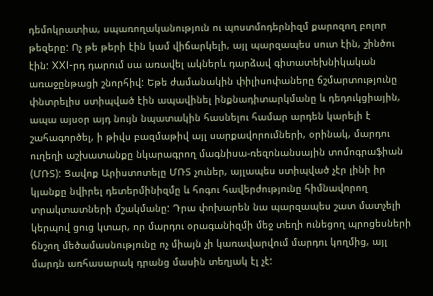դեմոկրատիա, սպառողականություն ու պոստմոդերնիզմ քարոզող բոլոր թեզերը: Ոչ թե թերի էին կամ վիճարկելի, այլ պարզապես սուտ էին, շինծու էին: XXI-րդ դարում սա առավել ակներև դարձավ գիտատեխնիկական առաջընթացի շնորհիվ: Եթե ժամանակին փիլիսոփաները ճշմարտությունը փնտրելիս ստիպված էին ապավինել ինքնադիտարկմանը և դեդուկցիային, ապա այսօր այդ նույն նպատակին հասնելու համար արդեն կարելի է շահագործել, ի թիվս բազմաթիվ այլ սարքավորումների, օրինակ, մարդու ուղեղի աշխատանքը նկարագրող մագնիսա-ռեզոնանսային տոմոգրաֆիան (ՄՌՏ): Ցավոք Արիստոտելը ՄՌՏ չուներ, այլապես ստիպված չէր լինի իր կյանքը նվիրել դետերմինիզմը և հոգու հավերժությունը հիմնավորող տրակտատների մշակմանը: Դրա փոխարեն նա պարզապես շատ մատչելի կերպով ցուց կտար, որ մարդու օրագանիզմի մեջ տեղի ունեցող պրոցեսների ճնշող մեծամասնությունը ոչ միայն չի կառավարվում մարդու կողմից, այլ մարդն առհասարակ դրանց մասին տեղյակ էլ չէ: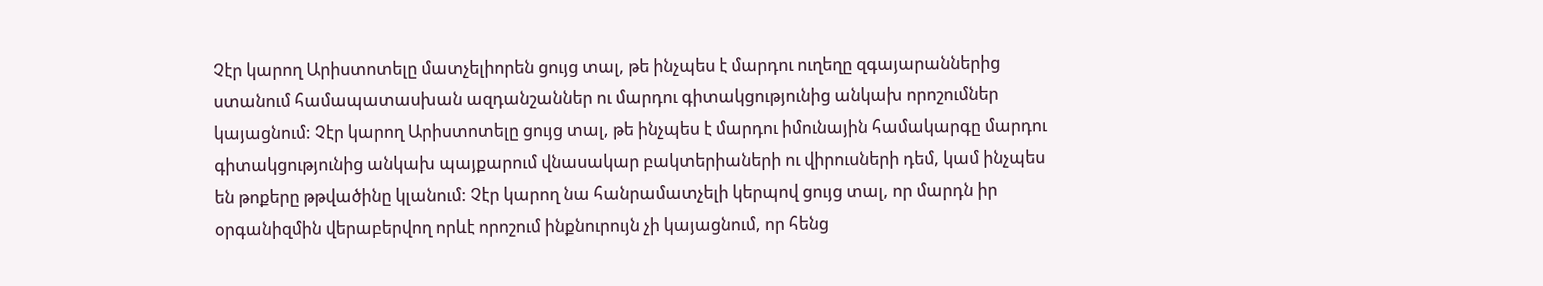Չէր կարող Արիստոտելը մատչելիորեն ցույց տալ, թե ինչպես է մարդու ուղեղը զգայարաններից ստանում համապատասխան ազդանշաններ ու մարդու գիտակցությունից անկախ որոշումներ կայացնում: Չէր կարող Արիստոտելը ցույց տալ, թե ինչպես է մարդու իմունային համակարգը մարդու գիտակցությունից անկախ պայքարում վնասակար բակտերիաների ու վիրուսների դեմ, կամ ինչպես են թոքերը թթվածինը կլանում: Չէր կարող նա հանրամատչելի կերպով ցույց տալ, որ մարդն իր օրգանիզմին վերաբերվող որևէ որոշում ինքնուրույն չի կայացնում, որ հենց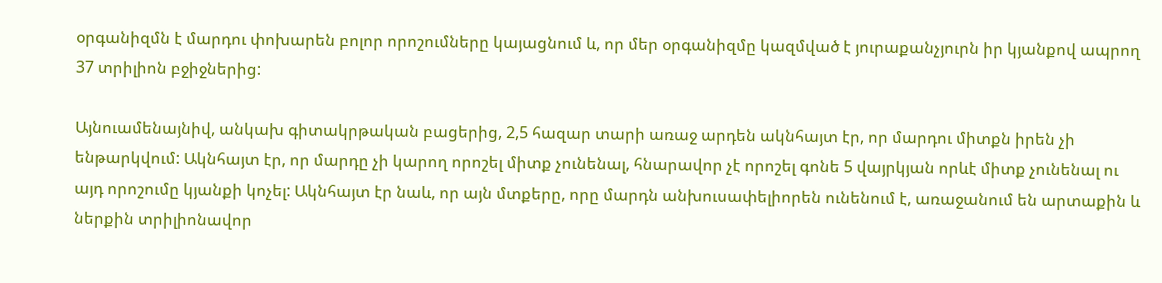օրգանիզմն է մարդու փոխարեն բոլոր որոշումները կայացնում և, որ մեր օրգանիզմը կազմված է յուրաքանչյուրն իր կյանքով ապրող 37 տրիլիոն բջիջներից:

Այնուամենայնիվ, անկախ գիտակրթական բացերից, 2,5 հազար տարի առաջ արդեն ակնհայտ էր, որ մարդու միտքն իրեն չի ենթարկվում: Ակնհայտ էր, որ մարդը չի կարող որոշել միտք չունենալ, հնարավոր չէ որոշել գոնե 5 վայրկյան որևէ միտք չունենալ ու այդ որոշումը կյանքի կոչել: Ակնհայտ էր նաև, որ այն մտքերը, որը մարդն անխուսափելիորեն ունենում է, առաջանում են արտաքին և ներքին տրիլիոնավոր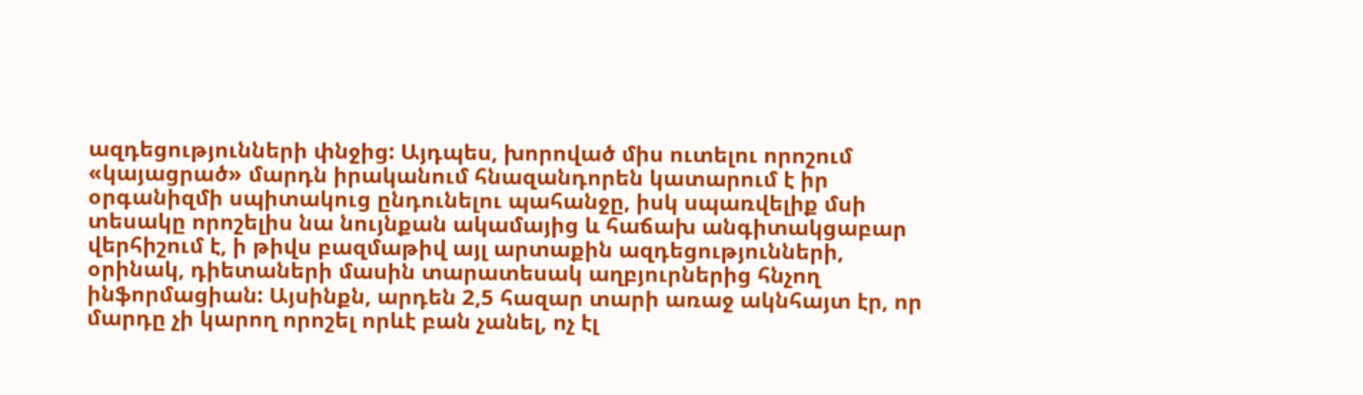ազդեցությունների փնջից: Այդպես, խորոված միս ուտելու որոշում «կայացրած» մարդն իրականում հնազանդորեն կատարում է իր օրգանիզմի սպիտակուց ընդունելու պահանջը, իսկ սպառվելիք մսի տեսակը որոշելիս նա նույնքան ակամայից և հաճախ անգիտակցաբար վերհիշում է, ի թիվս բազմաթիվ այլ արտաքին ազդեցությունների, օրինակ, դիետաների մասին տարատեսակ աղբյուրներից հնչող ինֆորմացիան: Այսինքն, արդեն 2,5 հազար տարի առաջ ակնհայտ էր, որ մարդը չի կարող որոշել որևէ բան չանել, ոչ էլ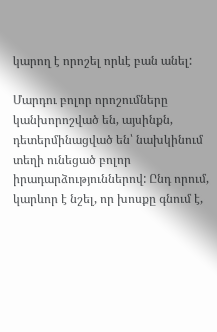կարող է որոշել որևէ բան անել:

Մարդու բոլոր որոշումները կանխորոշված են, այսինքն, դետերմինացված են՝ նախկինում տեղի ունեցած բոլոր իրադարձություններով: Ընդ որում, կարևոր է նշել, որ խոսքը գնում է,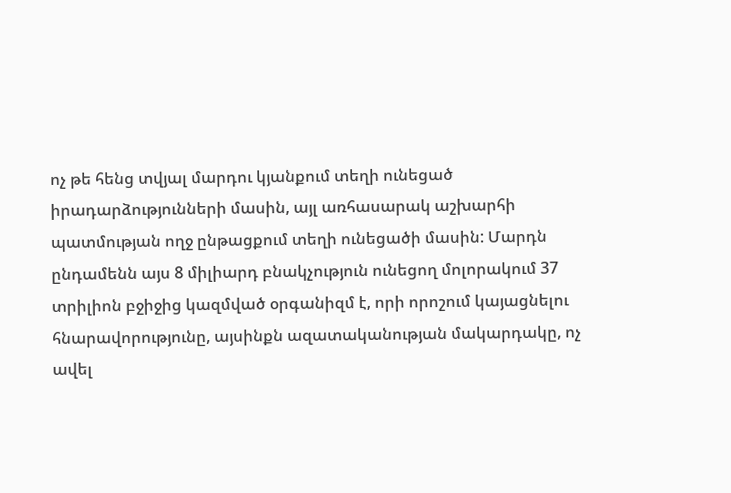ոչ թե հենց տվյալ մարդու կյանքում տեղի ունեցած իրադարձությունների մասին, այլ առհասարակ աշխարհի պատմության ողջ ընթացքում տեղի ունեցածի մասին: Մարդն ընդամենն այս 8 միլիարդ բնակչություն ունեցող մոլորակում 37 տրիլիոն բջիջից կազմված օրգանիզմ է, որի որոշում կայացնելու հնարավորությունը, այսինքն ազատականության մակարդակը, ոչ ավել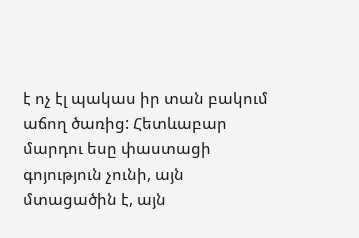է ոչ էլ պակաս իր տան բակում աճող ծառից: Հետևաբար մարդու եսը փաստացի գոյություն չունի, այն մտացածին է, այն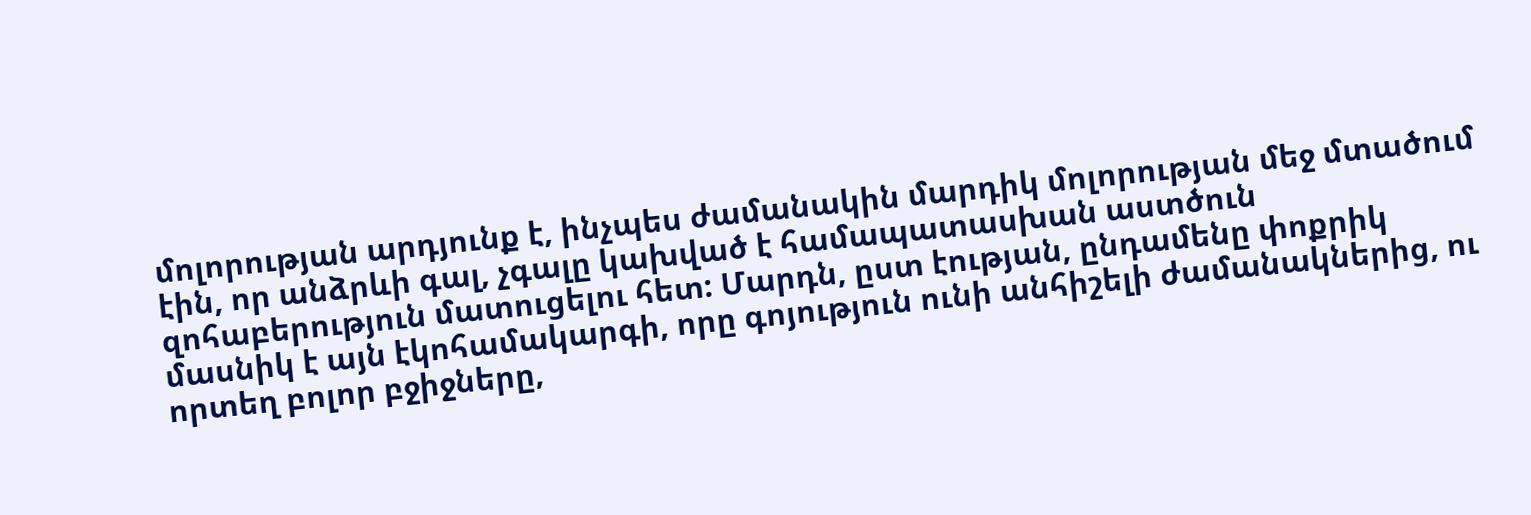մոլորության արդյունք է, ինչպես ժամանակին մարդիկ մոլորության մեջ մտածում էին, որ անձրևի գալ, չգալը կախված է համապատասխան աստծուն զոհաբերություն մատուցելու հետ: Մարդն, ըստ էության, ընդամենը փոքրիկ մասնիկ է այն էկոհամակարգի, որը գոյություն ունի անհիշելի ժամանակներից, ու որտեղ բոլոր բջիջները,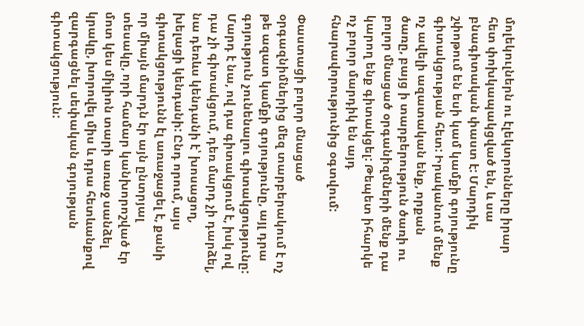մոլեկուլներն ու էլեկտրոնները իրար հետ փոխկապակցված են, և սա բնագիտական փաստ է: Մարդիկ շփոթում են եսի կամ կամքի գոյությունը գիտակցության հետ: Իրականում մենք ոչ ավելի ազատական ենք, որքան ծառը, բայց ի տարբերություն ծառի ու բոլոր մնացած օրգանիզմների մենք դա կարող ենք գիտակցել: Թեպետ իհարկե ոչ բոլոր մարդիկ են այդ հնարավորությունից օգտվում:

Փաստացի բոլոր մնացած օրգազնիմներից մեզ տարբերակում է ոչ թե ազատ կամքի գոյությունը, այլ դրա գոյություն չունենալու գիտակցությունը: Մարդ է նա, ով դա գիտակցում է, իսկ ով դա չի գիտակցում, դեռ մարդ չի դարձել, նա դեռևս կենդանի է՝ խոսացող, խելացի կենդանի: Ընդ որում, այս գիտակցությունն էլ առաջացել է, քանի որ միայն մարդն էր այն ընտրյալ տեսակը, որի համար կանխորոշված էր մոտ կես միլիոն տարի առաջ սանձել կրակը, խորովել միս և դրա հետևանքով զարգացնել սեփական գոյության գիտակցություն: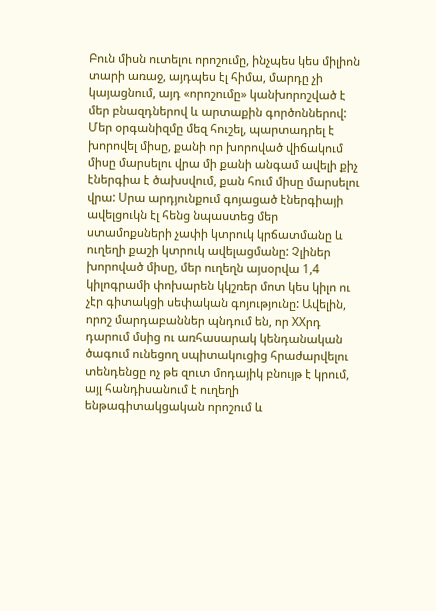Բուն միսն ուտելու որոշումը, ինչպես կես միլիոն տարի առաջ, այդպես էլ հիմա, մարդը չի կայացնում, այդ «որոշումը» կանխորոշված է մեր բնազդներով և արտաքին գործոններով: Մեր օրգանիզմը մեզ հուշել, պարտադրել է խորովել միսը, քանի որ խորոված վիճակում միսը մարսելու վրա մի քանի անգամ ավելի քիչ էներգիա է ծախսվում, քան հում միսը մարսելու վրա: Սրա արդյունքում գոյացած էներգիայի ավելցուկն էլ հենց նպաստեց մեր ստամոքսների չափի կտրուկ կրճատմանը և ուղեղի քաշի կտրուկ ավելացմանը: Չլիներ խորոված միսը, մեր ուղեղն այսօրվա 1,4 կիլոգրամի փոխարեն կկշռեր մոտ կես կիլո ու չէր գիտակցի սեփական գոյությունը: Ավելին, որոշ մարդաբաններ պնդում են, որ XXրդ դարում մսից ու առհասարակ կենդանական ծագում ունեցող սպիտակուցից հրաժարվելու տենդենցը ոչ թե զուտ մոդայիկ բնույթ է կրում, այլ հանդիսանում է ուղեղի ենթագիտակցական որոշում և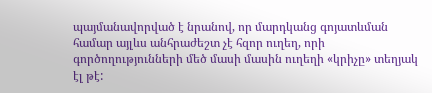պայմանավորված է նրանով, որ մարդկանց գոյատևման համար այլևս անհրաժեշտ չէ հզոր ուղեղ, որի գործողությունների մեծ մասի մասին ուղեղի «կրիչը» տեղյակ էլ թէ: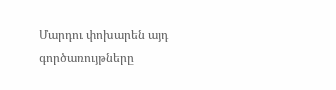Մարդու փոխարեն այդ գործառույթները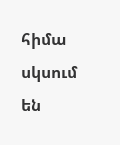հիմա սկսում են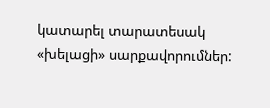կատարել տարատեսակ «խելացի» սարքավորումներ: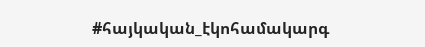#հայկական_էկոհամակարգ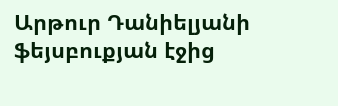Արթուր Դանիելյանի ֆեյսբուքյան էջից